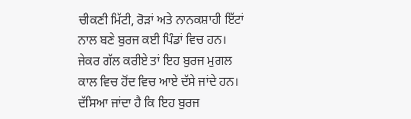ਚੀਕਣੀ ਮਿੱਟੀ, ਰੋੜਾਂ ਅਤੇ ਨਾਨਕਸ਼ਾਹੀ ਇੱਟਾਂ ਨਾਲ ਬਣੇ ਬੁਰਜ ਕਈ ਪਿੰਡਾਂ ਵਿਚ ਹਨ। ਜੇਕਰ ਗੱਲ ਕਰੀਏ ਤਾਂ ਇਹ ਬੁਰਜ ਮੁਗਲ ਕਾਲ ਵਿਚ ਹੋਂਦ ਵਿਚ ਆਏ ਦੱਸੇ ਜਾਂਦੇ ਹਨ। ਦੱਸਿਆ ਜਾਂਦਾ ਹੈ ਕਿ ਇਹ ਬੁਰਜ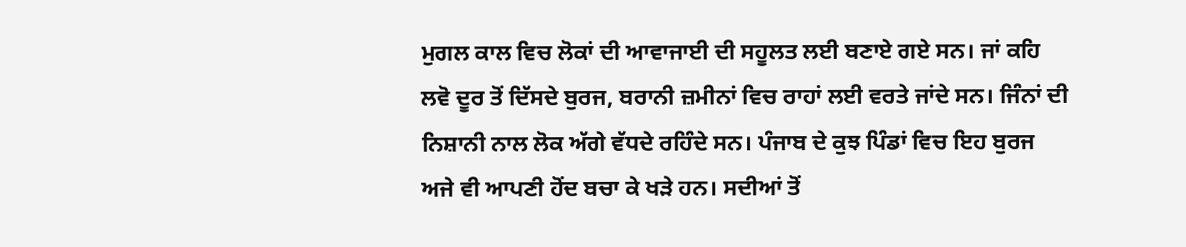ਮੁਗਲ ਕਾਲ ਵਿਚ ਲੋਕਾਂ ਦੀ ਆਵਾਜਾਈ ਦੀ ਸਹੂਲਤ ਲਈ ਬਣਾਏ ਗਏ ਸਨ। ਜਾਂ ਕਹਿ ਲਵੋ ਦੂਰ ਤੋਂ ਦਿੱਸਦੇ ਬੁਰਜ, ਬਰਾਨੀ ਜ਼ਮੀਨਾਂ ਵਿਚ ਰਾਹਾਂ ਲਈ ਵਰਤੇ ਜਾਂਦੇ ਸਨ। ਜਿੰਨਾਂ ਦੀ ਨਿਸ਼ਾਨੀ ਨਾਲ ਲੋਕ ਅੱਗੇ ਵੱਧਦੇ ਰਹਿੰਦੇ ਸਨ। ਪੰਜਾਬ ਦੇ ਕੁਝ ਪਿੰਡਾਂ ਵਿਚ ਇਹ ਬੁਰਜ ਅਜੇ ਵੀ ਆਪਣੀ ਹੋਂਦ ਬਚਾ ਕੇ ਖੜੇ ਹਨ। ਸਦੀਆਂ ਤੋਂ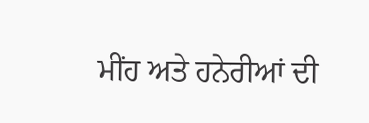ਮੀਂਹ ਅਤੇ ਹਨੇਰੀਆਂ ਦੀ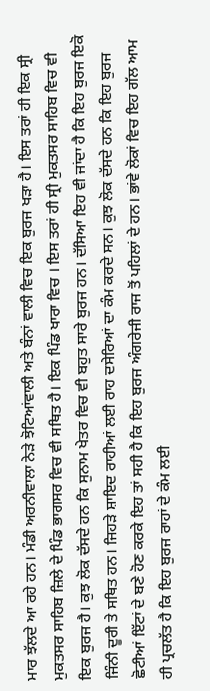ਮਾਰ ਝੱਲਦੇ ਆ ਰਹੇ ਹਨ। ਮੰਡੀ ਅਰਨੀਵਾਲਾ ਨੇੜੇ ਝੋਟਿਆਂਵਾਲੀ ਅਤੇ ਬੰਨਾਂ ਵਾਲੀ ਵਿਚ ਇਕ ਬੁਰਜ ਖੜਾ ਹੈ। ਇਸ ਤਰਾਂ ਹੀ ਇਕ ਸ੍ਰੀ ਮੁਕਤਸਰ ਸਾਹਿਬ ਜ਼ਿਲੇ ਦੇ ਪਿੰਡ ਭਾਗਸਰ ਵਿਚ ਵੀ ਸਥਿਤ ਹੈ। ਇਕ ਪਿੰਡ ਖਾਰਾ ਵਿਚ । ਇਸ ਤਰਾਂ ਹੀ ਸ੍ਰੀ ਮੁਕਤਸਰ ਸਾਹਿਬ ਵਿਚ ਵੀ ਇਕ ਬੁਰਜ ਹੈ। ਕੁਝ ਲੋਕ ਦੱਸਦੇ ਹਨ ਕਿ ਸੁਨਾਮ ਖੇਤਰ ਵਿਚ ਵੀ ਬਹੁਤ ਸਾਰੇ ਬੁਰਜ ਹਨ। ਦੱਸਿਆ ਇਹ ਵੀ ਜਾਂਦਾ ਹੈ ਕਿ ਇਹ ਬੁਰਜ ਇਕੋ ਜਿੰਨੀ ਦੂਰੀ ਤੇ ਸਥਿਤ ਹਨ। ਜਿਹੜੇ ਸ਼ਾਇਦ ਰਾਹੀਆਂ ਲਈ ਰਾਹ ਦਸੇਰਿਆਂ ਦਾ ਕੰਮ ਕਰਦੇ ਸਨ। ਕੁਝ ਲੋਕ ਦੱਸਦੇ ਹਨ ਕਿ ਇਹ ਬੁਰਜ ਛੋਟੀਆਂ ਇੱਟਾਂ ਦੇ ਬਣੇ ਹੋਣ ਕਰਕੇ ਇਹ ਤਾਂ ਸਹੀ ਹੈ ਕਿ ਇਹ ਬੁਰਜ ਅੰਗਰੇਜੀ ਰਾਜ ਤੋਂ ਪਹਿਲਾਂ ਦੇ ਹਨ। ਭਾਂਵੇ ਲੋਕਾਂ ਵਿਚ ਇਹ ਗੱਲ ਆਮ ਹੀ ਪ੍ਰਚਲੱਤ ਹੈ ਕਿ ਇਹ ਬੁਰਜ ਰਾਹਾਂ ਦੇ ਕੰਮ ਲਈ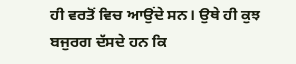ਹੀ ਵਰਤੋਂ ਵਿਚ ਆਉਂਦੇ ਸਨ। ਉਥੇ ਹੀ ਕੁਝ ਬਜੁਰਗ ਦੱਸਦੇ ਹਨ ਕਿ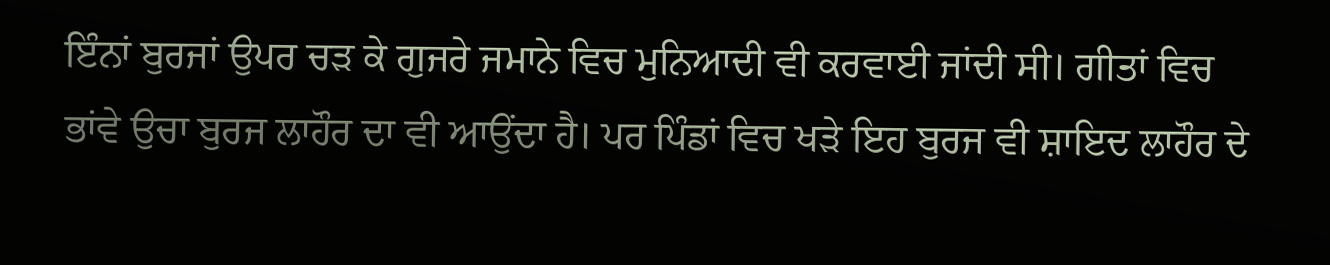ਇੰਨਾਂ ਬੁਰਜਾਂ ਉਪਰ ਚੜ ਕੇ ਗੁਜਰੇ ਜਮਾਨੇ ਵਿਚ ਮੁਨਿਆਦੀ ਵੀ ਕਰਵਾਈ ਜਾਂਦੀ ਸੀ। ਗੀਤਾਂ ਵਿਚ ਭਾਂਵੇ ਉਚਾ ਬੁਰਜ ਲਾਹੌਰ ਦਾ ਵੀ ਆਉਂਦਾ ਹੈ। ਪਰ ਪਿੰਡਾਂ ਵਿਚ ਖੜੇ ਇਹ ਬੁਰਜ ਵੀ ਸ਼ਾਇਦ ਲਾਹੌਰ ਦੇ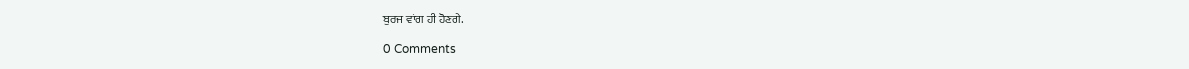ਬੁਰਜ ਵਾਂਗ ਹੀ ਹੋਣਗੇ.

0 Comments